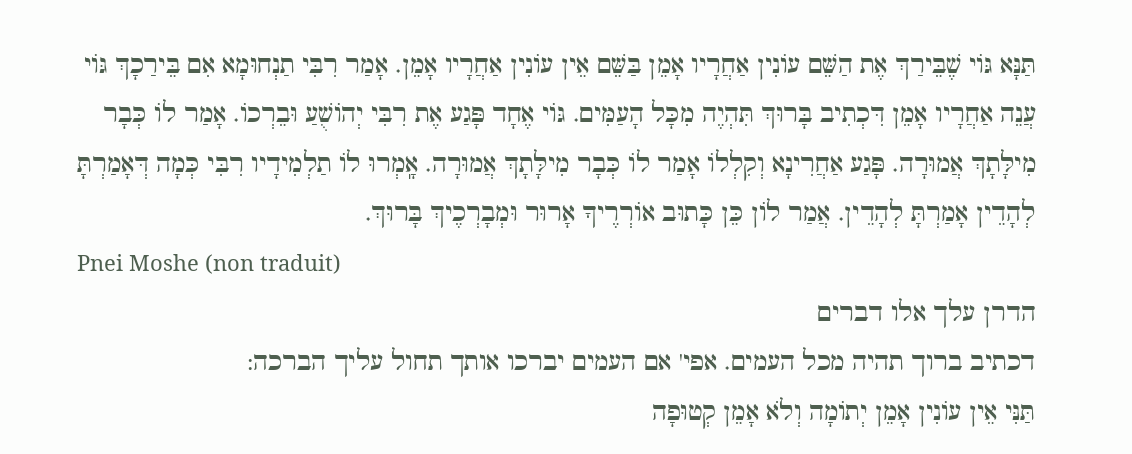תַּנָּא גּוֹי שֶׁבֵּירַךְ אֶת הַשֵּׁם עוֹנִין אַחֲרָיו אָמֵן בַּשֵּׁם אֵין עוֹנִין אַחֲרָיו אָמֵן. אָמַר רִבִּי תַנְחוּמָא אִם בֵּירַכָךְ גּוֹי עֲנֵה אַחֲרָיו אָמֵן דִּכְתִיב בָּרוּךְ תִּהְיֶה מִכָּל הָעַמִּים. גּוֹי אֶחָד פָּגַע אֶת רִבִּי יְהוֹשֻׁעַ וּבֵרְכוֹ. אָמַר לוֹ כְּבָר מִילָּתָךְ אֲמוּרָה. פָּגַע אַחֲרִינָא וְקִלְלוֹ אָמַר לוֹ כְּבָר מִילָּתָךְ אֲמוּרָה. אָֽמְרוּ לוֹ תַלְמִידָיו רִבִּי כְּמָה דְּאָמַרְתָּ לְהָדֵין אָמַרְתָּ לְהָדֵין. אֲמַר לוֹן כֵּן כָּתוּב אוֹרְרֶיךָ אָרוּר וּמְבָרְכֶיךְ בָּרוּךְ.
Pnei Moshe (non traduit)
הדרן עלך אלו דברים
דכתיב ברוך תהיה מכל העמים. אפי' אם העמים יברכו אותך תחול עליך הברכה:
תַּנִּי אֵין עוֹנִין אָמֵן יְתוֹמָה וְלֹא אָמֵן קְטוּפָה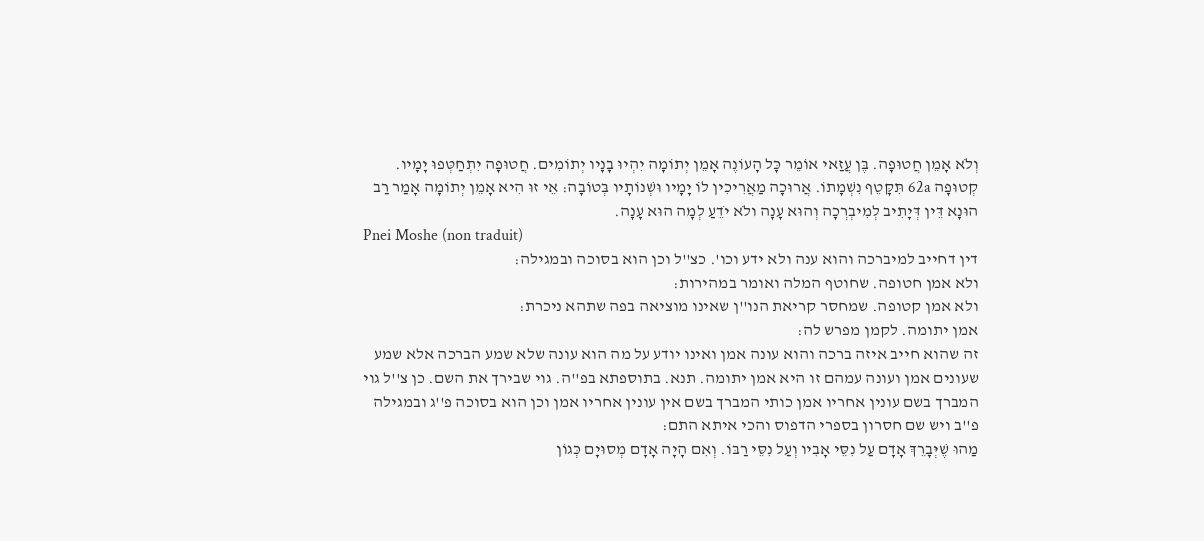וְלֹא אָמֵן חֲטוּפָה. בֶּן עֲזַאי אוֹמֵר כָּל הָעוֹנֶה אָמֵן יְתוֹמָה יִהְיוּ בָנָיו יְתוֹמִים. חֲטוּפָה יִתְחַטְּפוּ יָמָיו. קְטוּפָה 62a תִּקָּטֵף נִשְׁמָתוֹ. אֲרוּכָה מַאֲרִיכִין לוֹ יָמָיו וּשְׁנוֹתָיו בְּטוֹבָה: אֵי זוּ הִיא אָמֵן יְתוֹמָה אָמַר רַב הוּנָא דֵּין דְּיָתִיב לְמִיבְרְכָה וְהוּא עָנָה ולֹא יֹדֵעַ לְמָה הוּא עָנָה.
Pnei Moshe (non traduit)
דין דחייב למיברכה והוא ענה ולא ידע וכו'. כצ''ל וכן הוא בסוכה ובמגילה:
ולא אמן חטופה. שחוטף המלה ואומר במהירות:
ולא אמן קטופה. שמחסר קריאת הנו''ן שאינו מוציאה בפה שתהא ניכרת:
אמן יתומה. לקמן מפרש לה:
זה שהוא חייב איזה ברכה והוא עונה אמן ואינו יודע על מה הוא עונה שלא שמע הברכה אלא שמע שעונים אמן ועונה עמהם זו היא אמן יתומה. תנא. בתוספתא בפ''ה. גוי שבירך את השם. כן צ''ל גוי המברך בשם עונין אחריו אמן כותי המברך בשם אין עונין אחריו אמן וכן הוא בסוכה פ''ג ובמגילה פ''ב ויש שם חסרון בספרי הדפוס והכי איתא התם:
מַהוּ שֶׁיְּבָרֵךְ אָדָם עַל נִסֵּי אָבִיו וְעַל נִסֵּי רַבּוֹ. וְאִם הָיָה אָדָם מְסוּיָם כְּגוֹן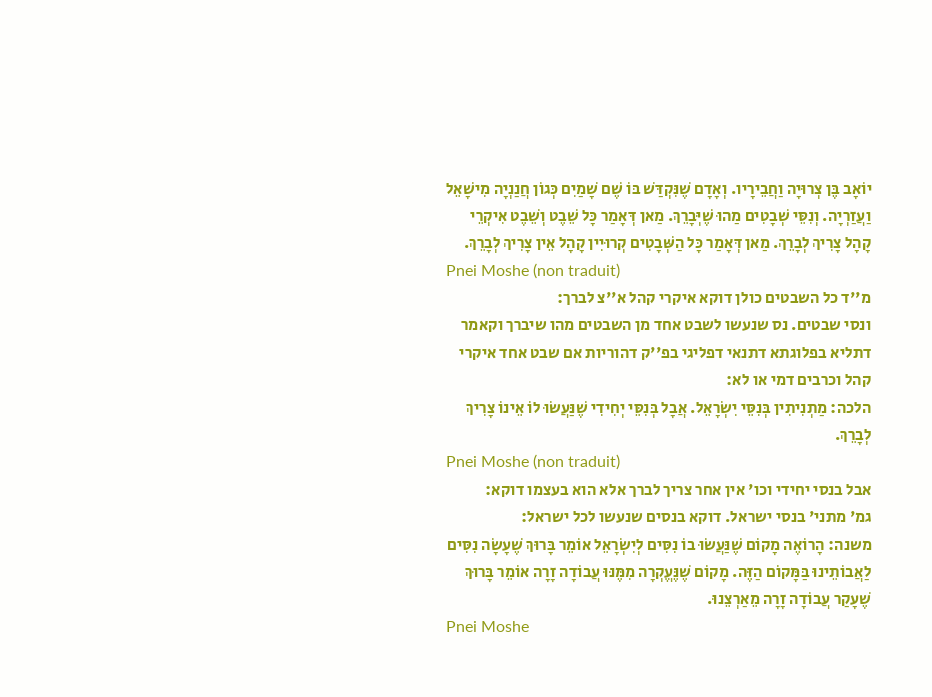יוֹאָב בֶּן צְרוּיָה וַחֲבֵירָיו. וְאָדָם שֶׁנִּקְדַּשׁ בּוֹ שֶׁם שָׁמַיִם כְּגוֹן חֲנַנְיָה מִישָׁאֵל וַעֲזַרְיָה. וְנִסֵּי שְׁבָטִים מַהוּ שֶׁיְּבָרֵךְ. מַאן דְּאָמַר כָּל שֵׁבֶט וְשֵׁבֶט אִיקְרֵי קָהָל צָרִיךְ לְבָרֵךְ. מַאן דְּאָמַר כָּל הַשְּׁבָטִים קְרוּיִין קָהָל אֵין צָרִיךְ לְבָרֵךְ.
Pnei Moshe (non traduit)
מ''ד כל השבטים כולן דוקא איקרי קהל א''צ לברך:
ונסי שבטים. נס שנעשו לשבט אחד מן השבטים מהו שיברך וקאמר דתליא בפלוגתא דתנאי דפליגי בפ''ק דהוריות אם שבט אחד איקרי קהל וכרבים דמי או לא:
הלכה: מַתְנִיתִין בְּנִסֵּי יִשְׂרָאֵל. אֲבָל בְּנִסֵּי יְחִידִי שֶׁנַּעֲשׂוּ לוֹ אֵינוֹ צָרִיךְ לְבָרֵךְ.
Pnei Moshe (non traduit)
אבל בנסי יחידי וכו' אין אחר צריך לברך אלא הוא בעצמו דוקא:
גמ' מתני' בנסי ישראל. דוקא בנסים שנעשו לכל ישראל:
משנה: הָרוֹאֶה מָקוֹם שֶׁנַּעֲשׂוּ בוֹ נִסִּים לְיִשְׂרָאֵל אוֹמֵר בָּרוּךְ שֶׁעָשָׂה נִסִּים לַאֲבוֹתֵינוּ בַּמָּקוֹם הַזֶּה. מָקוֹם שֶׁנֶּעֱקְרָה מִמֶּנּוּ עֲבוֹדָה זָרָה אוֹמֵר בָּרוּךְ שֶׁעָקַר עֲבוֹדָה זָרָה מֵאַרְצֵנוּ.
Pnei Moshe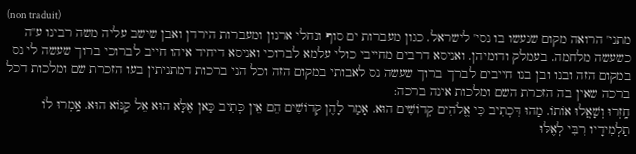(non traduit)
מתני' הרואה מקום שנעשו בו נסי' לישראל. כגון מעברות ים סוף ונחלי ארנון ומעברות הירדן ואבן שישב עליה משה רבינו ע''ה כשעשה מלחמה. בעמלק ודומיהן. ואניסא דרבים מחייבי כולי עלמא לברוכי ואניסא דיחיד איהו חייב לברוכי ברוך שעשה לי נס במקום הזה ובנו ובן בנו חייבים לברך ברוך שעשה נס לאבותי במקום הזה וכל הני ברכות דמתניתין בעו הזכרת שם ומלכות דכל ברכה שאין בה הזכרת השם ומלכות אינה ברכה:
חָֽזְרוּ וְשָׁאֲלוּ אוֹתוֹ. מַהוּ דִּכְתִיב כִּי אֱלֹהִים קְדוֹשִׁים הוּא. אָמַר לָהֶן קְדוֹשִׁים הֵם אֵין כְּתִיב כַּאן אֶלָּא הוּא אֵל קַנּוֹא הוּא. אָֽמְרוּ לוֹ תַלְמִידָיו רִבִּי לְאֶלּוּ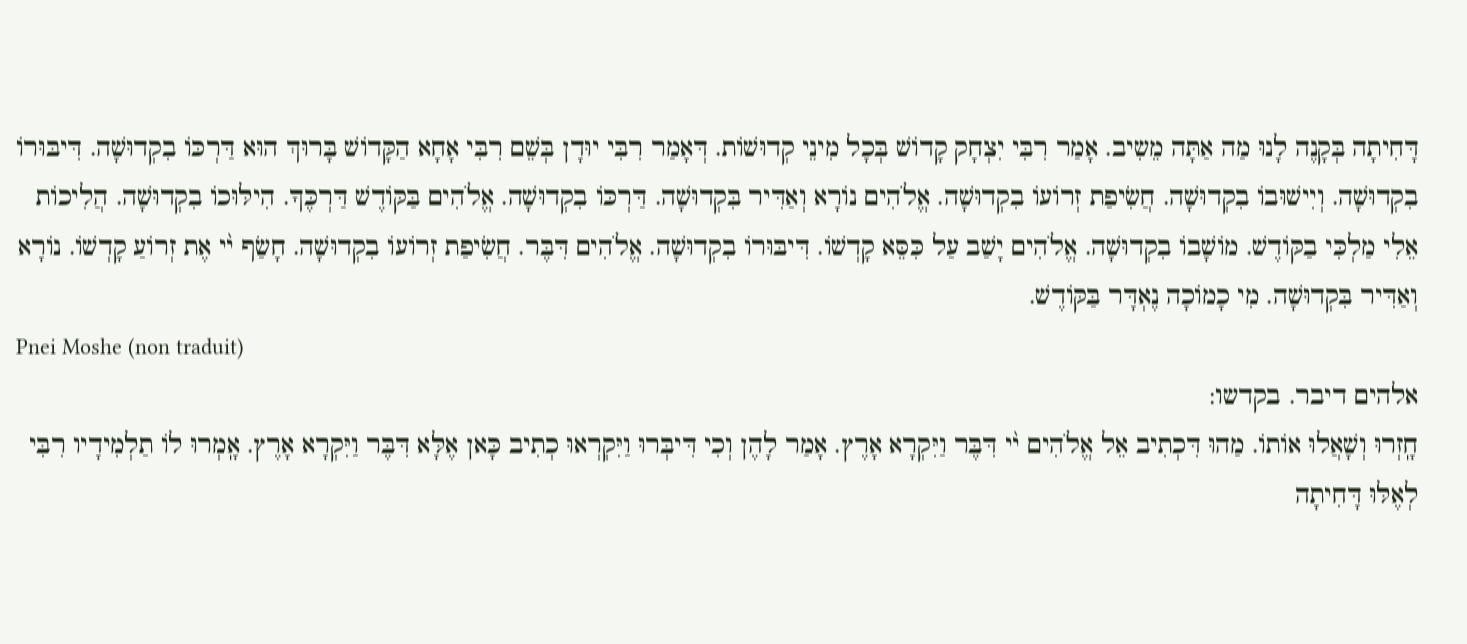דָּחִיתָה בְּקָנֶה לָנוּ מַה אַתָּה מֵשִיב. אָמַר רִבִּי יִצְחָק קָדוֹשׁ בְּכָל מִינֵי קְדוּשׁוֹת. דְּאָמַר רִבִּי יוּדָן בְּשֵׁם רִבִּי אָחָא הַקָּדוֹשׁ בָּרוּךְ הוּא דַּרְכּוֹ בִקְדוּשָׁה. דִּיבּוּרוֹ בִקְדוּשָׁה. וְיִישׁוּבוֹ בִקְדוּשָׁה. חֲשִׂיפַת זְרוֹעוֹ בִקְדוּשָׁה. אֱלֹהִים נוֹרָא וְאַדִּיר בִּקְדוּשָׁה. דַּרְכּוֹ בִקְדוּשָׁה. אֱלֹהִים בַּקּוֹדֶשׁ דַּרְכֶּךָ. הִילּוּכוֹ בִקְדוּשָׁה. הֲלִיכוֹת אֵלִי מַלְכִּי בַקּוֹדֶשׁ. מוֹשָׁבוֹ בִקְדוּשָׁה. אֱלֹהִים יָשַׁב עַל כִּסֵּא קָדְשׁוֹ. דִּיבּוּרוֹ בִקְדוּשָׁה. אֱלֹהִים דִּבֶּר. חֲשִׂיפַת זְרוֹעוֹ בִקְדוּשָׁה. חָשַׂף י֨י אֶת זְרוֹעַ קָדְשׁוֹ. נוֹרָא וְאַדִּיר בִּקְדוּשָׁה. מִי כָמוֹכָה נֶאְדָּר בַּקּוֹדֶשׁ.
Pnei Moshe (non traduit)
אלהים דיבר. בקדשו:
חָֽזְרוּ וְשָׁאֲלוּ אוֹתוֹ. מַהוּ דִּכְתִיב אֵל אֱלֹהִים י֨י דִּבֶּר וַיִּקְרָא אָרֶץ. אָמַר לָהֶן וְכִי דִּיבְּרוּ וַיִּקְרְאוּ כְתִיב כָּאן אֶלָּא דִּבֶּר וַיִּקְרָא אָרֶץ. אָֽמְרוּ לוֹ תַלְמִידָיו רִבִּי לְאֶלּוּ דָּחִיתָה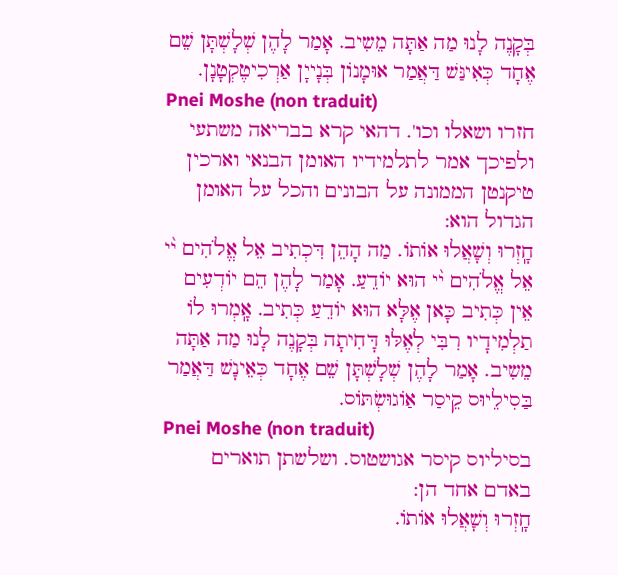בְּקָנֶה לָנוּ מַה אַתָּה מֵשִיב. אָמַר לָהֶן שְׁלָשְׁתָּן שֵׁם אֶחָד כְּאִינַּשׁ דַּאֲמַר אוּמָנוֹן בְּנָייָן אַרְכִיטֶקְטָנָן.
Pnei Moshe (non traduit)
חזרו ושאלו וכו'. דהאי קרא בבריאה משתעי ולפיכך אמר לתלמידיו האומן הבנאי וארכין טיקנטן הממונה על הבונים והכל על האומן הגדול הוא:
חָֽזְרוּ וְשָׁאֲלוּ אוֹתוֹ. מַה הָהֵן דִּכְתִיב אֵל אֱלֹהִים י֨י אֵל אֱלֹהִים י֨י הוּא יוֹדֵעַ. אָמַר לָהֶן הֵם יוֹדְעִים אֵין כְּתִיב כָּאן אֶלָּא הוּא יוֹדֵעַ כְּתִיב. אָֽמְרוּ לוֹ תַלְמִידָיו רִבִּי לְאֶלּוּ דָּחִיתָה בְּקָנֶה לָנוּ מַה אַתָּה מֵשִיב. אָמַר לָהֶן שְׁלָשְׁתָּן שֵׁם אֶחָד כְּאֵינָשׁ דַּאֲמַר בַּסִילֵיוּס קֵיסַר אַוֹגוּשְׂתּוֹס.
Pnei Moshe (non traduit)
בסיליוס קיסר אגושטוס. ושלשתן תוארים באדם אחד הן:
חָֽזְרוּ וְשָׁאֲלוּ אוֹתוֹ.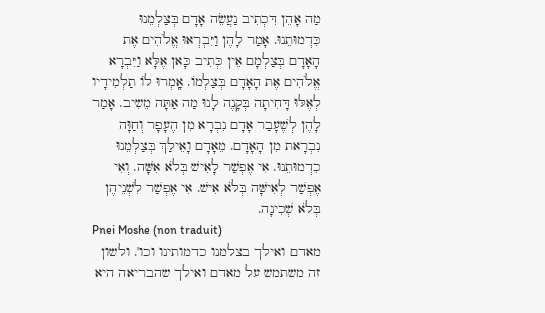מַה אָהֵן דִּכְתִיב נַעֲשֵׂה אָדָם בְּצַלְמֵנוּ כִּדְמוּתֵנוּ. אָמַר לָהֶן וַיִּבְרְאוּ אֱלֹהִים אֶת הָאָדָם בְּצַלְמָם אֵין כְּתִיב כָּאן אֶלָּא וַיִּבְרָא אֱלֹהִים אֶת הָאָדָם בְּצַלְמוֹ. אָֽמְרוּ לוֹ תַלְמִידָיו לְאֶלּוּ דָּחִיתָה בְּקָנֶה לָנוּ מַה אַתָּה מֵשִיב. אָמַר לָהֶן לְשֶׁעָבַר אָדָם נִבְרָא מִן הֶעָפָר וְחַוָּה נִבְרָאת מִן הָאָדָם. מֵאָדָם וָאֵילַךְ בְּצַלְמֵנוּ כִדְמוּתֵנוּ. אִי אֶפְשַׁר לָאִישׁ בְּלֹא אִשָּׁה. וְאִי אֶפְשַׁר לְאִישָּׁה בְּלֹא אִישׁ. אִי אֶפְשַׁר לִשְׁנֵיהֶן בְּלֹא שְׁכִינָה.
Pnei Moshe (non traduit)
מאדם ואילך בצלמנו כדמותינו וכו'. ולשון זה משתמש על מאדם ואילך שהבריאה היא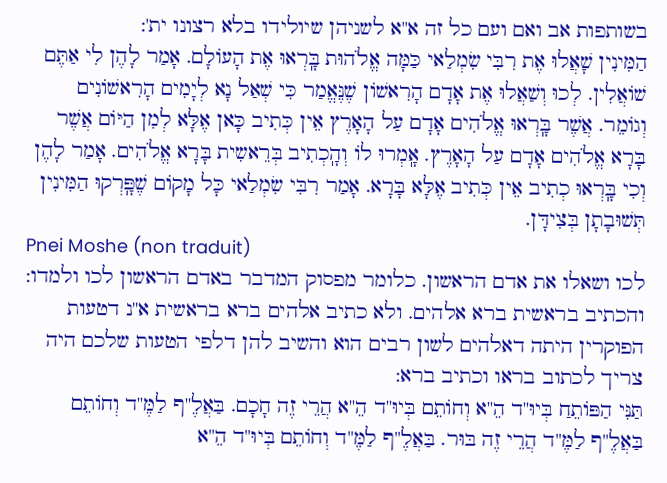בשותפות אב ואם ועם כל זה א''א לשניהן שיולידו בלא רצונו ית':
הַמִּינִין שָׁאֲלוּ אֶת רִבִּי שִׂמְלַאי כַּמָּה אֱלֹהוּת בָּֽרְאוּ אֶת הָעוֹלָם. אָמַר לָהֶן לִי אַתֶּם שׁוֹאֲלִין. לְכוּ וְשַׁאֲלוּ אֶת אָדָם הָרִאשׁוֹן שֶׁנֶּאֱמַר כִּי שְׁאַל נָא לְיָמִים הָרִאשׁוֹנִים וְגוֹמֵר. אֲשֶׁר בָּֽרְאוּ אֱלֹהִים אָדָם עַל הָאָרֶץ אֵין כְּתִיב כָּאן אֶלָּא לְמִן הַיּוֹם אֲשֶׁר בָּרָא אֱלֹהִים אָדָם עַל הָאָרֶץ. אָֽמְרוּ לוֹ וְהָֽכְתִיב בְּרֵאשִית בָּרָא אֱלֹהִים. אָמַר לָהֶן וְכִי בָּֽרְאוּ כְתִיב אֵין כְּתִיב אֶלָּא בָּרָא. אָמַר רִבִּי שִׂמְלַאי כָּל מָקוֹם שֶׁפָּֽרְקוּ הַמִּינִין תְּשׁוּבָתָן בְּצִידָּן.
Pnei Moshe (non traduit)
לכו ושאלו את אדם הראשון. כלומר מפסוק המדבר באדם הראשון לכו ולמדו:
והכתיב בראשית ברא אלהים. ולא כתיב אלהים ברא בראשית א''נ דטעות הפוקרין היתה דאלהים לשון רבים הוא והשיב להן דלפי הטעות שלכם היה צריך לכתוב בראו וכתיב ברא:
תַּנִּי הַפּוֹתֵחַ בְּיוּ''ד הֵ''א וְחוֹתֵם בְּיוּ''ד הֵ''א הֲרֵי זֶה חָכָם. בַּאֲלֶ''ף לַמֶּ''ד וְחוֹתֵם בַּאֲלֶ''ף לַמֶּ''ד הֲרֵי זֶה בּוּר. בַּאֲלֶ''ף לַמֶּ''ד וְחוֹתֵם בְּיוּ''ד הֵ''א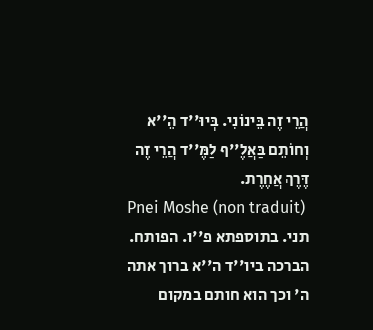הֲרֵי זֶה בֵּינוֹנִי. בְּיוּ''ד הֵ''א וְחוֹתֵם בַּאֲלֶ''ף לַמֶּ''ד הֲרֵי זֶה דֶּרֶךְ אֲחֶרֶת.
Pnei Moshe (non traduit)
תני. בתוספתא פ''ו. הפותח. הברכה ביו''ד ה''א ברוך אתה ה' וכך הוא חותם במקום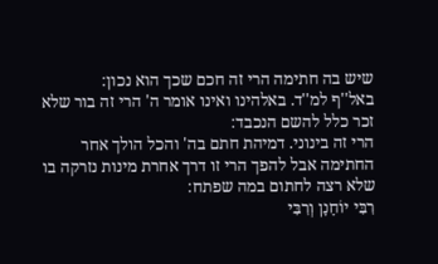שיש בה חתימה הרי זה חכם שכך הוא נכון:
באל''ף למ''ד. באלהינו ואינו אומר ה' הרי זה בור שלא זכר כלל להשם הנכבד:
הרי זה בינוני. דמיהת חתם בה' והכל הולך אחר החתימה אבל להפך הרי זו דרך אחרת מינות נזרקה בו שלא רצה לחתום במה שפתח:
רִבִּי יוֹחָנָן וְרִבִּי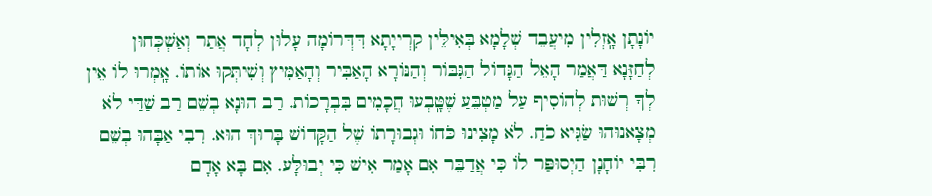יוֹנָתָן אָֽזְלִין מִיעֲבֵד שְׁלָמָא בְּאִילֵּין קִרְייָתָא דִּדְּרוֹמָה עָלוּן לְחָד אֲתַר וְאַשְׁכְּחוּן לְחַזָּנָא דַּאֲמַר הָאֵל הַגָּדוֹל הַגִּבּוֹר וְהַנּוֹרָא הָאַבִּיר וְהָאַמִּיץ וְשִׁיתְּקוּ אוֹתוֹ. אָֽמְרוּ לוֹ אֵין לְךָ רְשׁוּת לְהוֹסִיף עַל מַטְבֵּעַ שֶׁטָּֽבְעוּ חֲכָמִים בִּבְרָכוֹת. רַב הוּנָא בְשֵׁם רַב שַׁדַּי לֹא מְצָאנוּהוּ שַׂגִּיא כֹחַ. לֹא מָצִינוּ כֹּחוֹ וּגְבוּרָתוֹ שֶׁל הַקָּדוֹשׁ בָּרוּךְ הוּא. רִבִי אַבָּהוּ בְשֵׁם רִבִּי יוֹחָנָן הַיְסוּפַּר לוֹ כִּי אֲדַבֵּר אִם אָמַר אִישׁ כִּי יְבוּלָּע. אִם בָּא אָדָם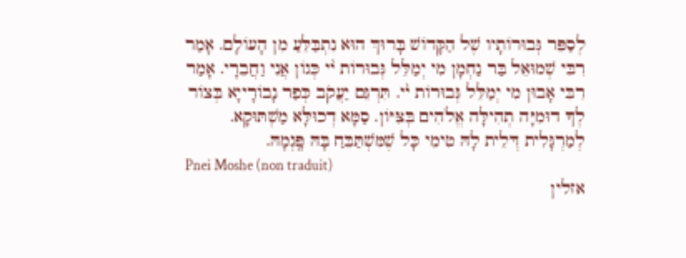לְסַפֵּר גְּבוּרוֹתָיו שֶׁל הַקָּדוֹשׁ בָּרוּךְ הוּא נִתְבַּלֵּעַ מִן הָעוֹלָם. אָמַר רִבִּי שְׁמוּאֵל בַּר נַחְמָן מִי יְמַלֵּל גְּבוּרוֹת י֨י כְּגוֹן אֲנִי וַחֲבֵרָי. אָמַר רִבִּי אָבוּן מִי יְמַלֵּל גְּבוּרוֹת י֨י. תִּרְגֵּם יַעֲקֹב כְּפַר נָבוֹרָייָא בְּצוֹר לְךָ דוּמִיָּה תְהִילָּה אֱלֹהִים בְּצִּיּוֹן. סַמָּא דְכוּלָּא מַשְׁתּוּקָא. לְמַרְגָּלִית דְּלֵית לָהּ טִימֵי כָּל שֶׁמִּשְׁתַּבֵּחַ בָּהּ פָּֽגְמָהּ.
Pnei Moshe (non traduit)
אזלין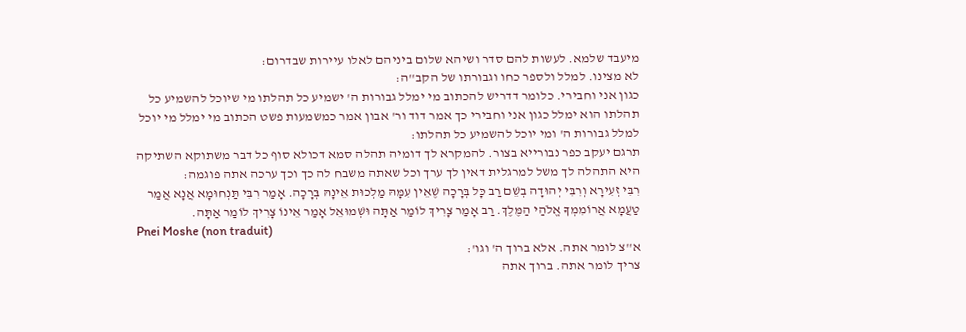מיעבד שלמא. לעשות להם סדר ושיהא שלום ביניהם לאלו עיירות שבדרום:
לא מצינו. למלל ולספר כחו וגבורתו של הקב''ה:
כגון אני וחבירי. כלומר דדריש להכתוב מי ימלל גבורות ה' ישמיע כל תהלתו מי שיוכל להשמיע כל תהלתו הוא ימלל כגון אני וחבירי כך אמר דוד ור' אבון אמר כמשמעות פשט הכתוב מי ימלל מי יוכל למלל גבורות ה' ומי יוכל להשמיע כל תהלתו:
תרגם יעקב כפר נבורייא בצור. להמקרא לך דומיה תהלה סמא דכולא סוף כל דבר משתוקא השתיקה היא התהלה לך משל למרגלית דאין לך ערך וכל שאתה משבח לה כך וכך ערכה אתה פוגמה:
רִבִּי זְעִירָא וְרִבִּי יְהוּדָה בְשֵׁם רַב כָּל בְּרָכָה שֶׁאֵין עִמָּהּ מַלְכוּת אֵינָהּ בְּרָכָה. אָמַר רִבִּי תַּנְחוּמָא אֲנָא אֲמַר טַעֲמָא אֲרוֹמִמְךָ אֱלֹהַי הַמֶּלֶךְ. רַב אָמַר צָרִיךְ לוֹמַר אַתָּה וּשְׁמוּאֵל אָמַר אֵינוֹ צָרִיךְ לוֹמַר אַתָּה.
Pnei Moshe (non traduit)
א''צ לומר אתה. אלא ברוך ה' וגו':
צריך לומר אתה. ברוך אתה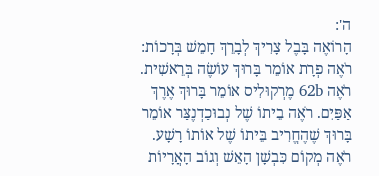ה':
הָרוֹאֶה בָּבֶל צָרִיךְ לְבָרֵךְ חָמֵשׁ בְּרָכוֹת: רֹאֶה פְרָת אוֹמֵר בָּרוּךְ עוֹשֶׂה בְּרֵאשִׁית. רֹאֶה 62b מֶרְקוּלִיס אוֹמֵר בָּרוּךְ אֶרֶךְ אַפַּיִם. רֹאֶה בֵיתוֹ שֶׁל נְבוּכַדְנֶצַּר אוֹמֵר בָּרוּךְ שֶׁהֶחֱרִיב בֵּיתוֹ שֶׁל אוֹתוֹ רָשָׁע. רֹאֶה מְקוֹם כִּבְשָׁן הָאֵשׁ וְגוֹב הָאֲרָיוֹת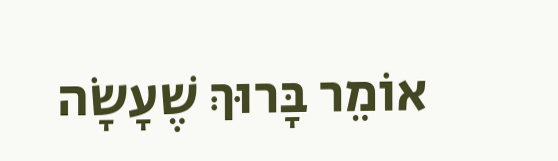אוֹמֵר בָּרוּךְ שֶׁעָשָׂה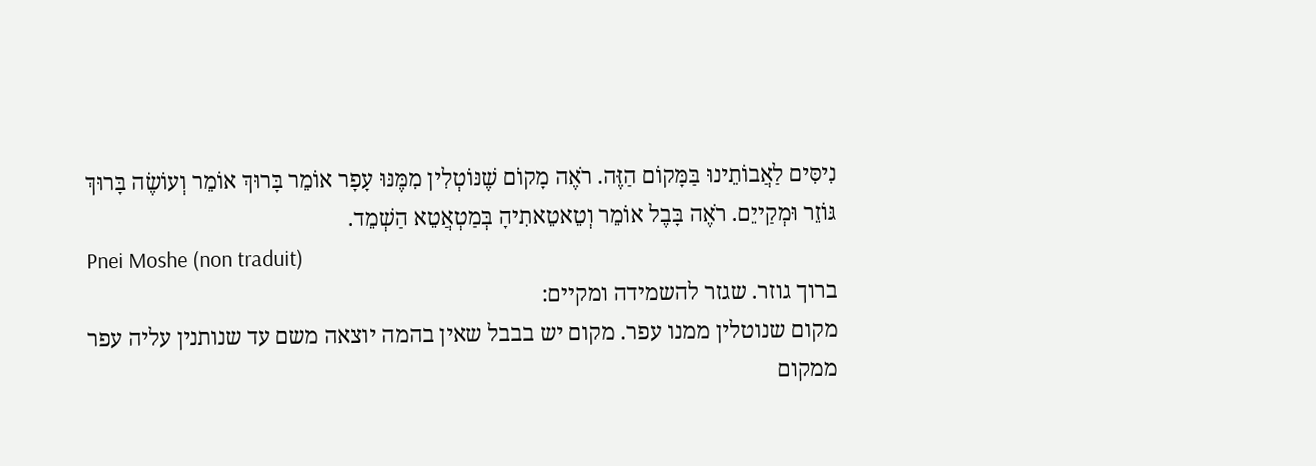נִיסִּים לַאֲבוֹתֵינוּ בַּמָּקוֹם הַזֶּה. רֹאֶה מָקוֹם שֶׁנּוֹטְלִין מִמֶּנּוּ עָפָר אוֹמֵר בָּרוּךְ אוֹמֵר וְעוֹשֶׂה בָּרוּךְ גּוֹזֵר וּמְקַייֵם. רֹאֶה בָּבֶל אוֹמֵר וְטֵאטֵאתִיהָ בְּמַטְאֲטֵא הַשְׁמֵד.
Pnei Moshe (non traduit)
ברוך גוזר. שגזר להשמידה ומקיים:
מקום שנוטלין ממנו עפר. מקום יש בבבל שאין בהמה יוצאה משם עד שנותנין עליה עפר ממקום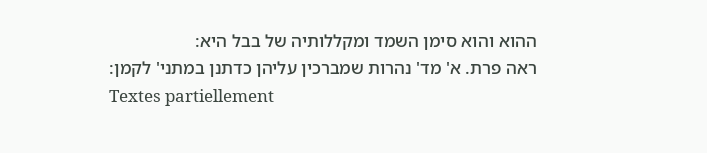ההוא והוא סימן השמד ומקללותיה של בבל היא:
ראה פרת. א' מד' נהרות שמברכין עליהן כדתנן במתני' לקמן:
Textes partiellement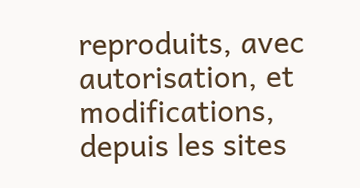reproduits, avec autorisation, et modifications, depuis les sites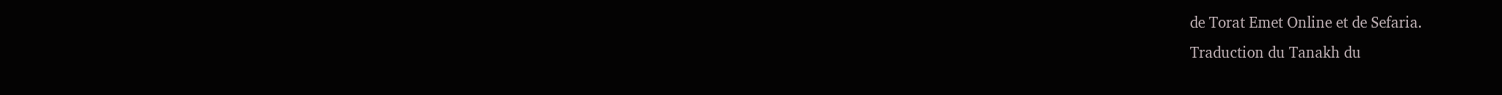de Torat Emet Online et de Sefaria.
Traduction du Tanakh du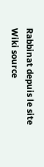Rabbinat depuis le site Wiki source